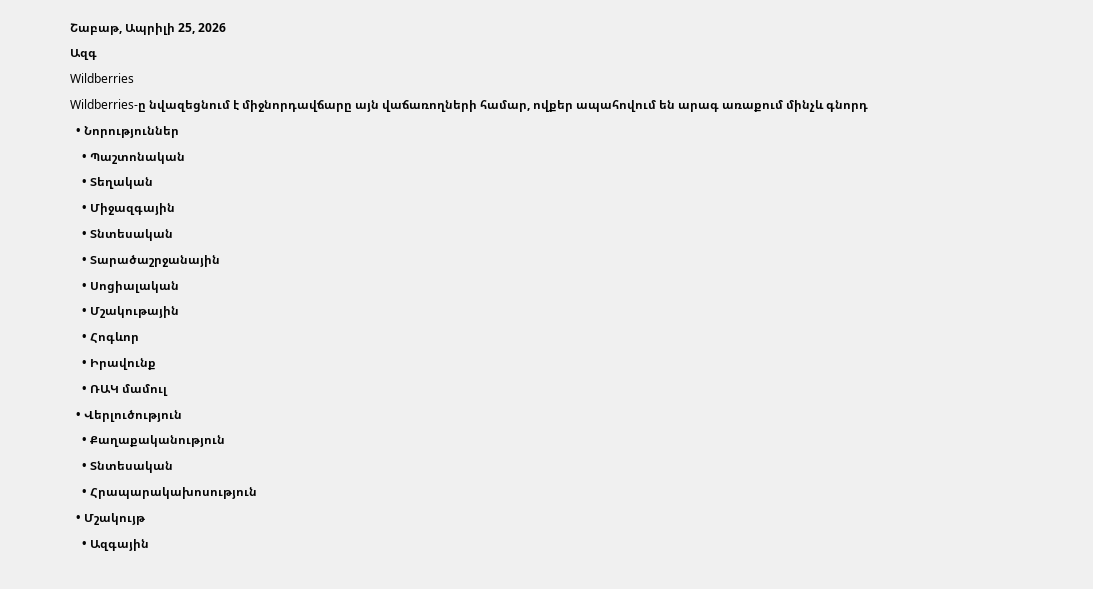Շաբաթ, Ապրիլի 25, 2026
Ազգ
Wildberries
Wildberries-ը նվազեցնում է միջնորդավճարը այն վաճառողների համար, ովքեր ապահովում են արագ առաքում մինչև գնորդ
  • Նորություններ
    • Պաշտոնական
    • Տեղական
    • Միջազգային
    • Տնտեսական
    • Տարածաշրջանային
    • Սոցիալական
    • Մշակութային
    • Հոգևոր
    • Իրավունք
    • ՌԱԿ մամուլ
  • Վերլուծություն
    • Քաղաքականություն
    • Տնտեսական
    • Հրապարակախոսություն
  • Մշակույթ
    • Ազգային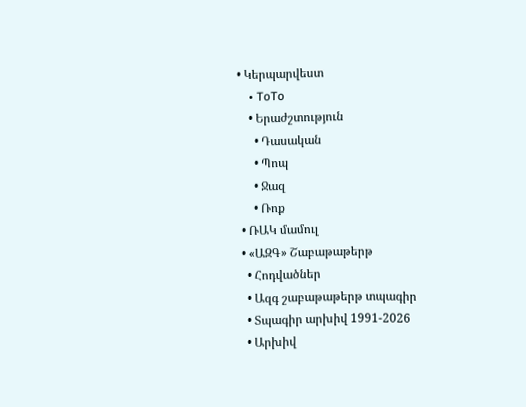• Կերպարվեստ
    • ToTo
    • Երաժշտություն
      • Դասական
      • Պոպ
      • Ջազ
      • Ռոք
  • ՌԱԿ մամուլ
  • «ԱԶԳ» Շաբաթաթերթ
    • Հոդվածներ
    • Ազգ շաբաթաթերթ տպագիր
    • Տպագիր արխիվ 1991-2026
    • Արխիվ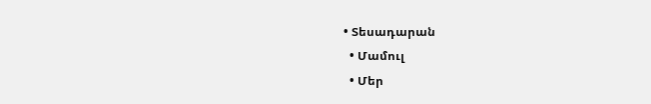• Տեսադարան
  • Մամուլ
  • Մեր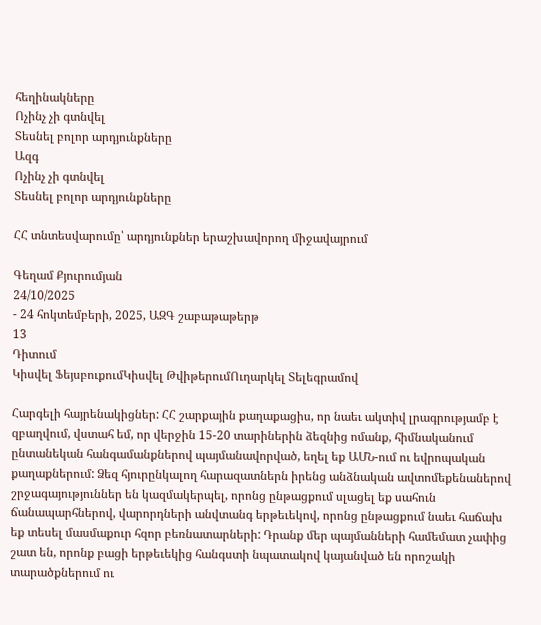հեղինակները
Ոչինչ չի գտնվել
Տեսնել բոլոր արդյունքները
Ազգ
Ոչինչ չի գտնվել
Տեսնել բոլոր արդյունքները

ՀՀ տնտեսվարումը՝ արդյունքներ երաշխավորող միջավայրում

Գեղամ Քյուրումյան
24/10/2025
- 24 հոկտեմբերի, 2025, ԱԶԳ շաբաթաթերթ
13
Դիտում
Կիսվել ՖեյսբուքումԿիսվել ԹվիթերումՈւղարկել Տելեգրամով

Հարգելի հայրենակիցներ: ՀՀ շարքային քաղաքացիս, որ նաեւ ակտիվ լրագրությամբ է զբաղվում, վստահ եմ, որ վերջին 15-20 տարիներին ձեզնից ոմանք, հիմնականում ընտանեկան հանգամանքներով պայմանավորված, եղել եք ԱՄՆ-ում ու եվրոպական քաղաքներում: Ձեզ հյուրընկալող հարազատներն իրենց անձնական ավտոմեքենաներով շրջագայություններ են կազմակերպել, որոնց ընթացքում սլացել եք սահուն ճանապարհներով, վարորդների անվտանգ երթեւեկով, որոնց ընթացքում նաեւ հաճախ եք տեսել մասմաքուր հզոր բեռնատարների: Դրանք մեր պայմանների համեմատ չափից շատ են, որոնք բացի երթեւեկից հանգստի նպատակով կայանված են որոշակի տարածքներում ու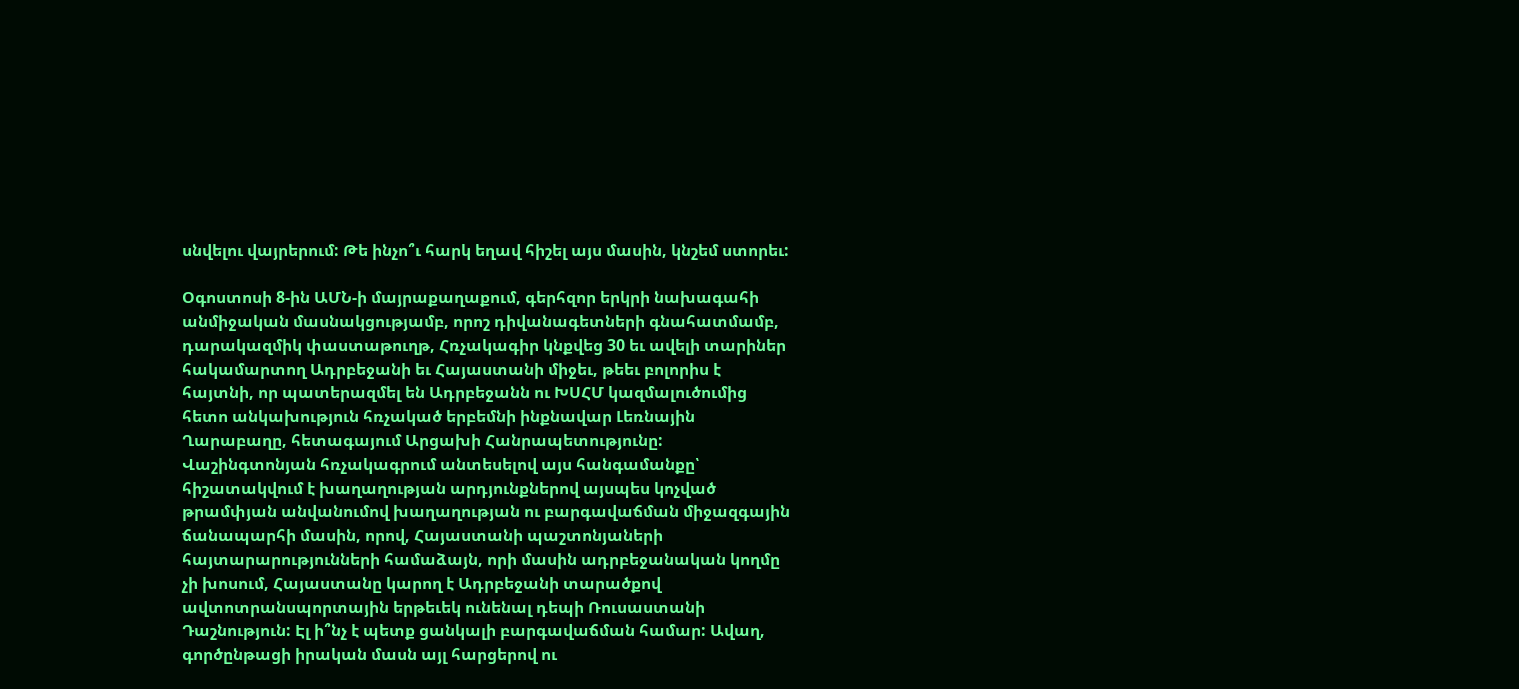սնվելու վայրերում: Թե ինչո՞ւ հարկ եղավ հիշել այս մասին, կնշեմ ստորեւ:

Օգոստոսի 8-ին ԱՄՆ-ի մայրաքաղաքում, գերհզոր երկրի նախագահի անմիջական մասնակցությամբ, որոշ դիվանագետների գնահատմամբ, դարակազմիկ փաստաթուղթ, Հռչակագիր կնքվեց 30 եւ ավելի տարիներ հակամարտող Ադրբեջանի եւ Հայաստանի միջեւ, թեեւ բոլորիս է հայտնի, որ պատերազմել են Ադրբեջանն ու ԽՍՀՄ կազմալուծումից հետո անկախություն հռչակած երբեմնի ինքնավար Լեռնային Ղարաբաղը, հետագայում Արցախի Հանրապետությունը: Վաշինգտոնյան հռչակագրում անտեսելով այս հանգամանքը՝ հիշատակվում է խաղաղության արդյունքներով այսպես կոչված թրամփյան անվանումով խաղաղության ու բարգավաճման միջազգային ճանապարհի մասին, որով, Հայաստանի պաշտոնյաների հայտարարությունների համաձայն, որի մասին ադրբեջանական կողմը չի խոսում, Հայաստանը կարող է Ադրբեջանի տարածքով ավտոտրանսպորտային երթեւեկ ունենալ դեպի Ռուսաստանի Դաշնություն: Էլ ի՞նչ է պետք ցանկալի բարգավաճման համար: Ավաղ, գործընթացի իրական մասն այլ հարցերով ու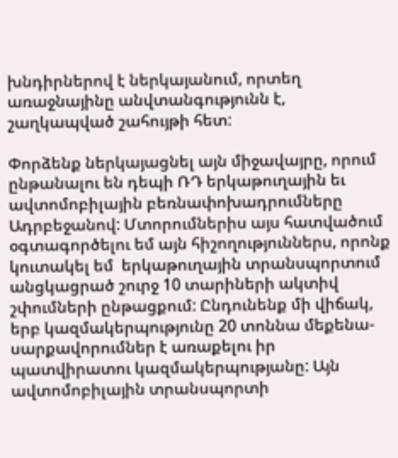խնդիրներով է ներկայանում, որտեղ առաջնայինը անվտանգությունն է, շաղկապված շահույթի հետ:

Փորձենք ներկայացնել այն միջավայրը, որում ընթանալու են դեպի ՌԴ երկաթուղային եւ ավտոմոբիլային բեռնափոխադրումները Ադրբեջանով: Մտորումներիս այս հատվածում օգտագործելու եմ այն հիշողություններս, որոնք կուտակել եմ  երկաթուղային տրանսպորտում անցկացրած շուրջ 10 տարիների ակտիվ շփումների ընթացքում: Ընդունենք մի վիճակ, երբ կազմակերպությունը 20 տոննա մեքենա-սարքավորումներ է առաքելու իր պատվիրատու կազմակերպությանը: Այն ավտոմոբիլային տրանսպորտի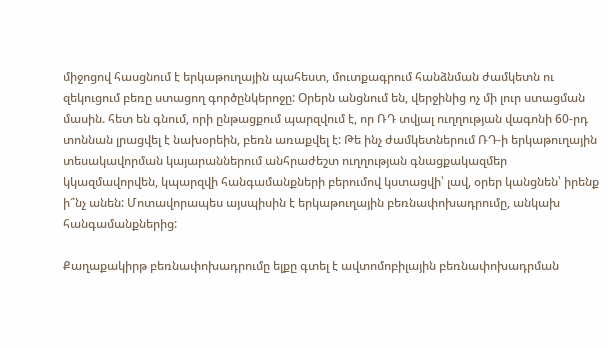միջոցով հասցնում է երկաթուղային պահեստ, մուտքագրում հանձնման ժամկետն ու զեկուցում բեռը ստացող գործընկերոջը: Օրերն անցնում են, վերջինից ոչ մի լուր ստացման մասին. հետ են գնում, որի ընթացքում պարզվում է, որ ՌԴ տվյալ ուղղության վագոնի 60-րդ տոննան լրացվել է նախօրեին, բեռն առաքվել է: Թե ինչ ժամկետներում ՌԴ-ի երկաթուղային տեսակավորման կայարաններում անհրաժեշտ ուղղության գնացքակազմեր կկազմավորվեն, կպարզվի հանգամանքների բերումով կստացվի՝ լավ, օրեր կանցնեն՝ իրենք ի՞նչ անեն: Մոտավորապես այսպիսին է երկաթուղային բեռնափոխադրումը, անկախ հանգամանքներից:

Քաղաքակիրթ բեռնափոխադրումը ելքը գտել է ավտոմոբիլային բեռնափոխադրման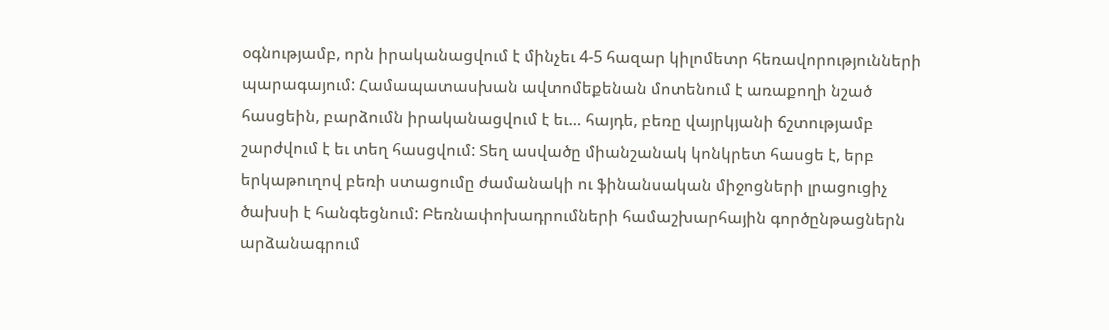օգնությամբ, որն իրականացվում է մինչեւ 4-5 հազար կիլոմետր հեռավորությունների պարագայում: Համապատասխան ավտոմեքենան մոտենում է առաքողի նշած հասցեին, բարձումն իրականացվում է եւ… հայդե, բեռը վայրկյանի ճշտությամբ շարժվում է եւ տեղ հասցվում: Տեղ ասվածը միանշանակ կոնկրետ հասցե է, երբ երկաթուղով բեռի ստացումը ժամանակի ու ֆինանսական միջոցների լրացուցիչ ծախսի է հանգեցնում: Բեռնափոխադրումների համաշխարհային գործընթացներն արձանագրում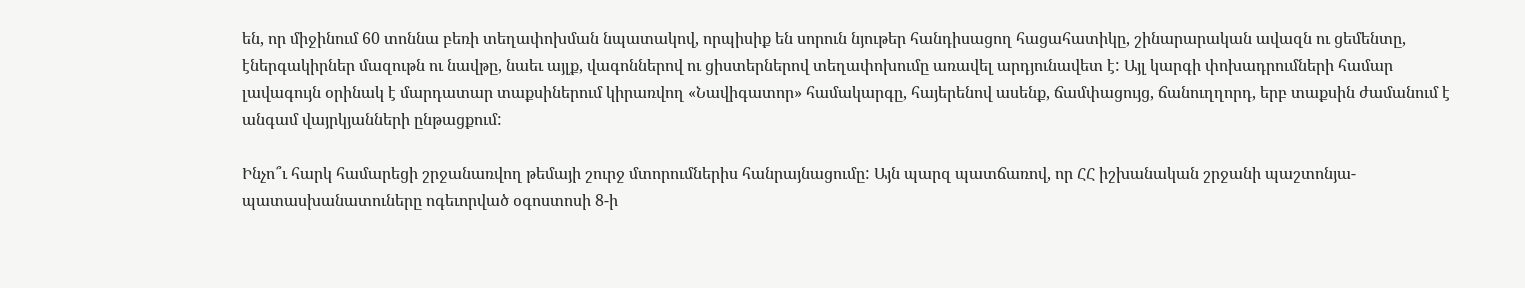են, որ միջինում 60 տոննա բեռի տեղափոխման նպատակով, որպիսիք են սորուն նյութեր հանդիսացող հացահատիկը, շինարարական ավազն ու ցեմենտը, էներգակիրներ մազութն ու նավթը, նաեւ այլք, վագոններով ու ցիստերներով տեղափոխումը առավել արդյունավետ է: Այլ կարգի փոխադրումների համար լավագույն օրինակ է մարդատար տաքսիներում կիրառվող «Նավիգատոր» համակարգը, հայերենով ասենք, ճամփացույց, ճանուղղորդ, երբ տաքսին ժամանում է անգամ վայրկյանների ընթացքում:

Ինչո՞ւ հարկ համարեցի շրջանառվող թեմայի շուրջ մտորումներիս հանրայնացումը: Այն պարզ պատճառով, որ ՀՀ իշխանական շրջանի պաշտոնյա-պատասխանատուները ոգեւորված օգոստոսի 8-ի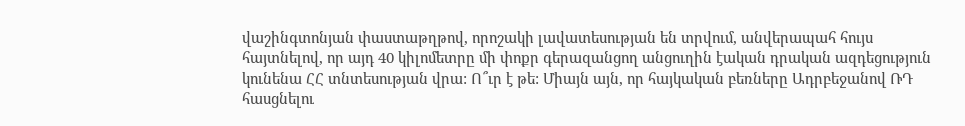վաշինգտոնյան փաստաթղթով, որոշակի լավատեսության են տրվում, անվերապահ հույս հայտնելով, որ այդ 40 կիլոմետրը մի փոքր գերազանցող անցուղին էական դրական ազդեցություն կունենա ՀՀ տնտեսության վրա: Ո՞ւր է թե: Միայն այն, որ հայկական բեռները Ադրբեջանով ՌԴ հասցնելու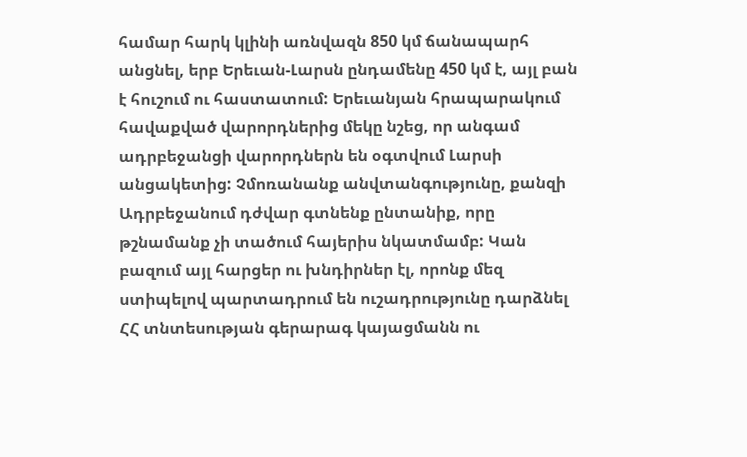համար հարկ կլինի առնվազն 850 կմ ճանապարհ անցնել, երբ Երեւան-Լարսն ընդամենը 450 կմ է, այլ բան է հուշում ու հաստատում: Երեւանյան հրապարակում հավաքված վարորդներից մեկը նշեց, որ անգամ ադրբեջանցի վարորդներն են օգտվում Լարսի անցակետից: Չմոռանանք անվտանգությունը, քանզի Ադրբեջանում դժվար գտնենք ընտանիք, որը թշնամանք չի տածում հայերիս նկատմամբ: Կան բազում այլ հարցեր ու խնդիրներ էլ, որոնք մեզ ստիպելով պարտադրում են ուշադրությունը դարձնել ՀՀ տնտեսության գերարագ կայացմանն ու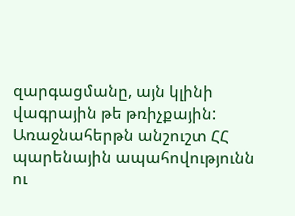զարգացմանը, այն կլինի վագրային թե թռիչքային: Առաջնահերթն անշուշտ ՀՀ պարենային ապահովությունն ու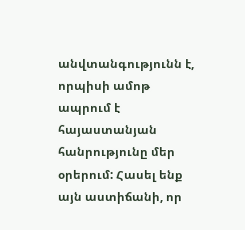անվտանգությունն է, որպիսի ամոթ ապրում է հայաստանյան հանրությունը մեր օրերում: Հասել ենք այն աստիճանի, որ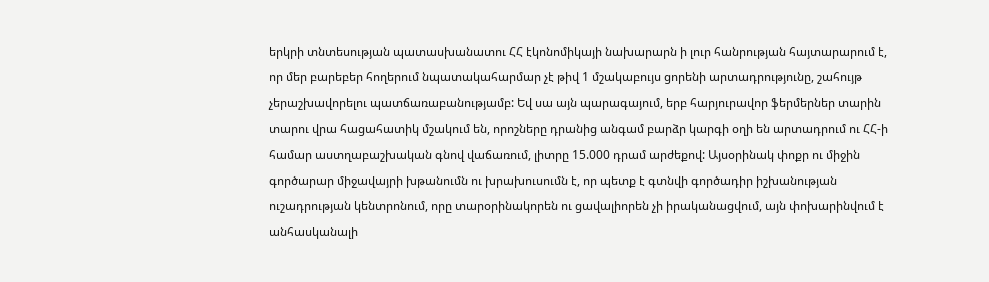երկրի տնտեսության պատասխանատու ՀՀ էկոնոմիկայի նախարարն ի լուր հանրության հայտարարում է, որ մեր բարեբեր հողերում նպատակահարմար չէ թիվ 1 մշակաբույս ցորենի արտադրությունը, շահույթ չերաշխավորելու պատճառաբանությամբ: Եվ սա այն պարագայում, երբ հարյուրավոր ֆերմերներ տարին տարու վրա հացահատիկ մշակում են, որոշները դրանից անգամ բարձր կարգի օղի են արտադրում ու ՀՀ-ի համար աստղաբաշխական գնով վաճառում, լիտրը 15.000 դրամ արժեքով: Այսօրինակ փոքր ու միջին գործարար միջավայրի խթանումն ու խրախուսումն է, որ պետք է գտնվի գործադիր իշխանության ուշադրության կենտրոնում, որը տարօրինակորեն ու ցավալիորեն չի իրականացվում, այն փոխարինվում է անհասկանալի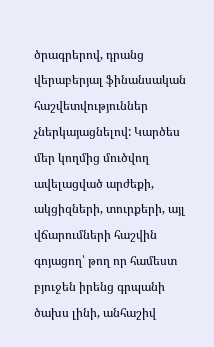ծրագրերով, դրանց վերաբերյալ ֆինանսական հաշվետվություններ չներկայացնելով: Կարծես մեր կողմից մուծվող ավելացված արժեքի, ակցիզների, տուրքերի, այլ վճարումների հաշվին գոյացող՝ թող որ համեստ բյուջեն իրենց գրպանի ծախս լինի, անհաշիվ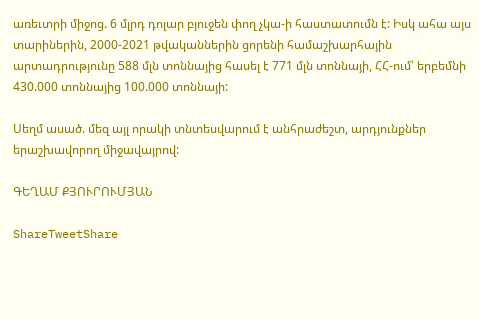առեւտրի միջոց. 6 մլրդ դոլար բյուջեն փող չկա-ի հաստատումն է: Իսկ ահա այս տարիներին, 2000-2021 թվականներին ցորենի համաշխարհային արտադրությունը 588 մլն տոննայից հասել է 771 մլն տոննայի, ՀՀ-ում՝ երբեմնի 430.000 տոննայից 100.000 տոննայի:

Սեղմ ասած. մեզ այլ որակի տնտեսվարում է անհրաժեշտ, արդյունքներ երաշխավորող միջավայրով:

ԳԵՂԱՄ ՔՅՈՒՐՈՒՄՅԱՆ

ShareTweetShare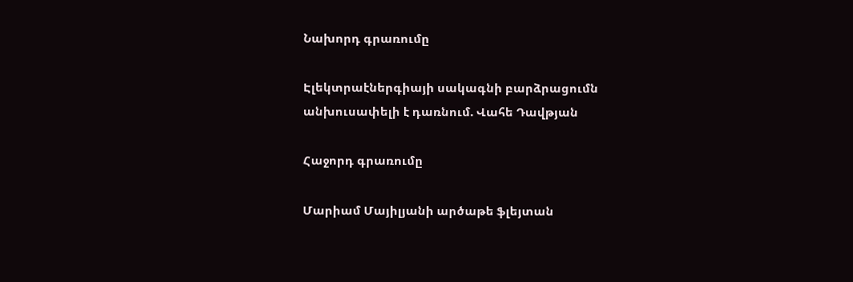Նախորդ գրառումը

Էլեկտրաէներգիայի սակագնի բարձրացումն անխուսափելի է դառնում. Վահե Դավթյան

Հաջորդ գրառումը

Մարիամ Մայիլյանի արծաթե ֆլեյտան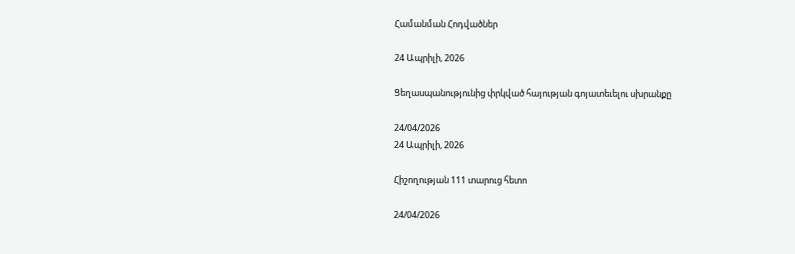Համանման Հոդվածներ

24 Ապրիլի, 2026

Ցեղասպանությունից փրկված հայության գոյատեւելու սխրանքը

24/04/2026
24 Ապրիլի, 2026

Հիշողության 111 տարուց հետո

24/04/2026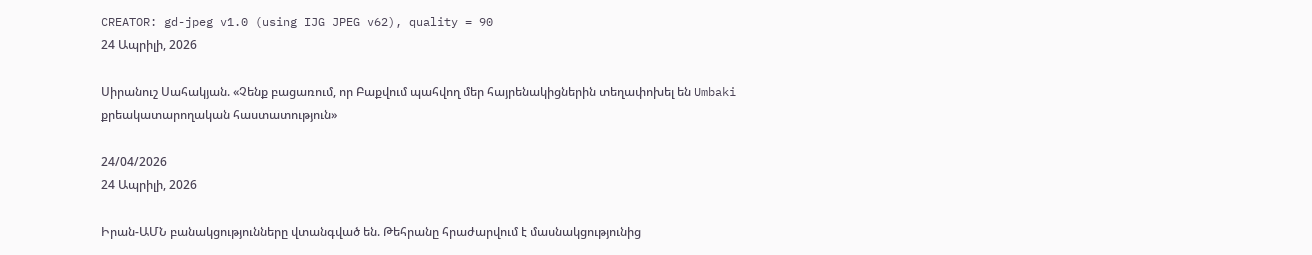CREATOR: gd-jpeg v1.0 (using IJG JPEG v62), quality = 90
24 Ապրիլի, 2026

Սիրանուշ Սահակյան. «Չենք բացառում, որ Բաքվում պահվող մեր հայրենակիցներին տեղափոխել են Umbaki քրեակատարողական հաստատություն»

24/04/2026
24 Ապրիլի, 2026

Իրան-ԱՄՆ բանակցությունները վտանգված են. Թեհրանը հրաժարվում է մասնակցությունից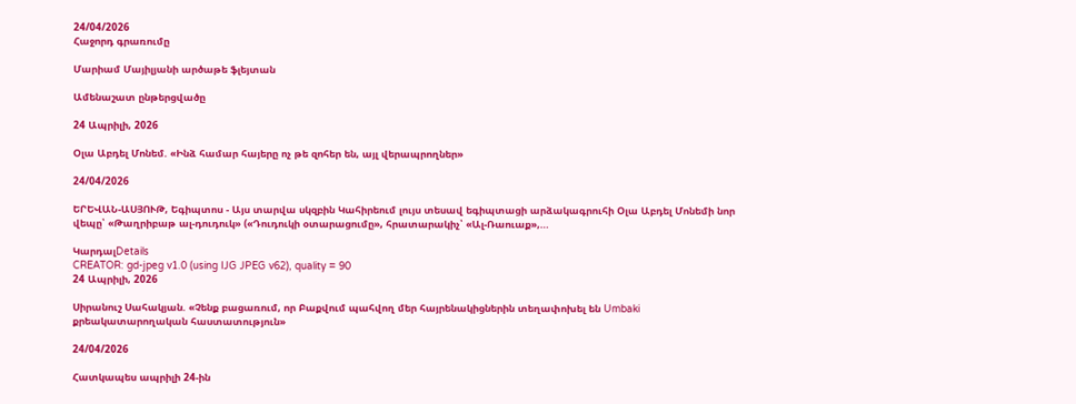24/04/2026
Հաջորդ գրառումը

Մարիամ Մայիլյանի արծաթե ֆլեյտան

Ամենաշատ ընթերցվածը

24 Ապրիլի, 2026

Օլա Աբդել Մոնեմ. «Ինձ համար հայերը ոչ թե զոհեր են, այլ վերապրողներ»

24/04/2026

ԵՐԵՎԱՆ-ԱՍՅՈՒԹ, Եգիպտոս - Այս տարվա սկզբին Կահիրեում լույս տեսավ եգիպտացի արձակագրուհի Օլա Աբդել Մոնեմի նոր վեպը՝ «Թաղրիբաթ ալ-դուդուկ» («Դուդուկի օտարացումը», հրատարակիչ՝ «Ալ-Ռաուաք»,...

ԿարդալDetails
CREATOR: gd-jpeg v1.0 (using IJG JPEG v62), quality = 90
24 Ապրիլի, 2026

Սիրանուշ Սահակյան. «Չենք բացառում, որ Բաքվում պահվող մեր հայրենակիցներին տեղափոխել են Umbaki քրեակատարողական հաստատություն»

24/04/2026

Հատկապես ապրիլի 24-ին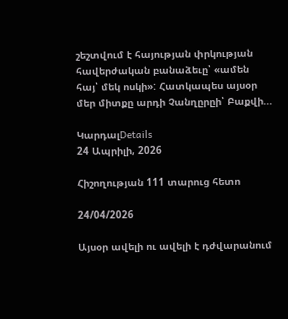շեշտվում է հայության փրկության հավերժական բանաձեւը՝ «ամեն հայ՝ մեկ ոսկի»: Հատկապես այսօր մեր միտքը արդի Չանղըրըի՝ Բաքվի...

ԿարդալDetails
24 Ապրիլի, 2026

Հիշողության 111 տարուց հետո

24/04/2026

Այսօր ավելի ու ավելի է դժվարանում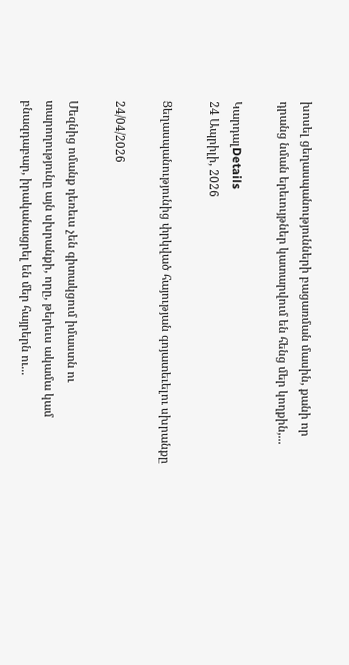խոսել ցեղասպանությունների բացառման մասին, քանի որ դրանց նման երեւույթներ կատարվում են հենց մեր կողքին,...

ԿարդալDetails
24 Ապրիլի, 2026

Ցեղասպանությունից փրկված հայության գոյատեւելու սխրանքը

24/04/2026

Մեզնից ոմանք դեռեւս չեն գիտակցում իմաստն ու տարողությունը այն սխրանքի, որը, թերեւս ակամա կամ բնազդաբար, իրականացրել են մեր հայրերն ու...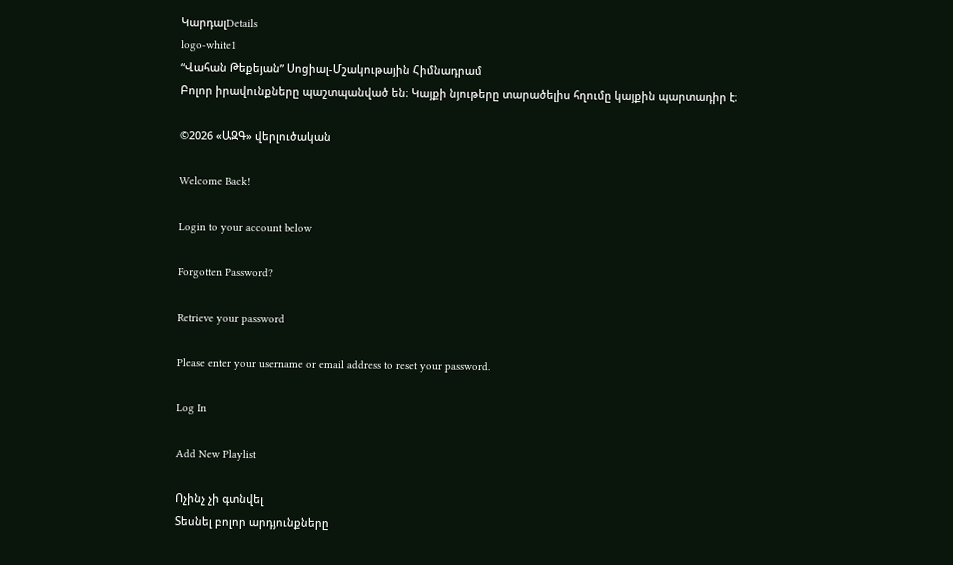ԿարդալDetails
logo-white1
“Վահան Թեքեյան” Սոցիալ-Մշակութային Հիմնադրամ
Բոլոր իրավունքները պաշտպանված են։ Կայքի նյութերը տարածելիս հղումը կայքին պարտադիր է։

©2026 «ԱԶԳ» վերլուծական

Welcome Back!

Login to your account below

Forgotten Password?

Retrieve your password

Please enter your username or email address to reset your password.

Log In

Add New Playlist

Ոչինչ չի գտնվել
Տեսնել բոլոր արդյունքները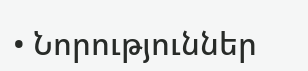• Նորություններ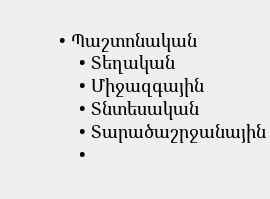• Պաշտոնական
    • Տեղական
    • Միջազգային
    • Տնտեսական
    • Տարածաշրջանային
    •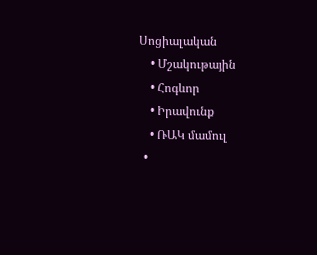Սոցիալական
    • Մշակութային
    • Հոգևոր
    • Իրավունք
    • ՌԱԿ մամուլ
  •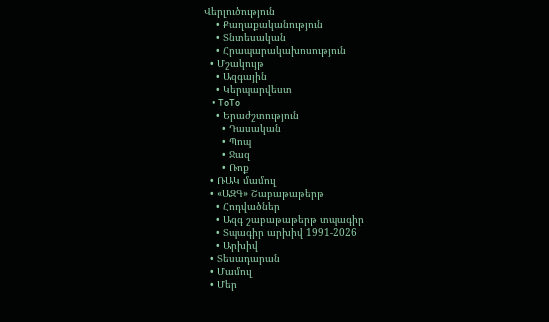Վերլուծություն
    • Քաղաքականություն
    • Տնտեսական
    • Հրապարակախոսություն
  • Մշակույթ
    • Ազգային
    • Կերպարվեստ
    • ToTo
    • Երաժշտություն
      • Դասական
      • Պոպ
      • Ջազ
      • Ռոք
  • ՌԱԿ մամուլ
  • «ԱԶԳ» Շաբաթաթերթ
    • Հոդվածներ
    • Ազգ շաբաթաթերթ տպագիր
    • Տպագիր արխիվ 1991-2026
    • Արխիվ
  • Տեսադարան
  • Մամուլ
  • Մեր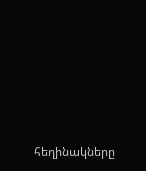հեղինակները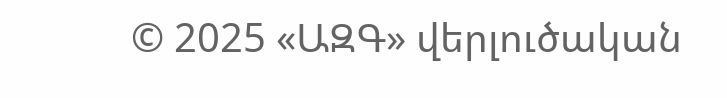© 2025 «ԱԶԳ» վերլուծական